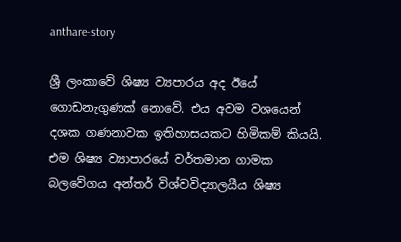anthare-story

ශ්‍රී ලංකාවේ ශිෂ්‍ය ව්‍යපාරය අද ඊයේ ගොඩනැගුණක් නොවේ. එය අවම වශයෙන් දශක ගණනාවක ඉතිහාසයකට හිමිකම් කියයි. එම ශිෂ්‍ය ව්‍යාපාරයේ වර්තමාන ගාමක බලවේගය අන්තර් විශ්වවිද්‍යාලයීය ශිෂ්‍ය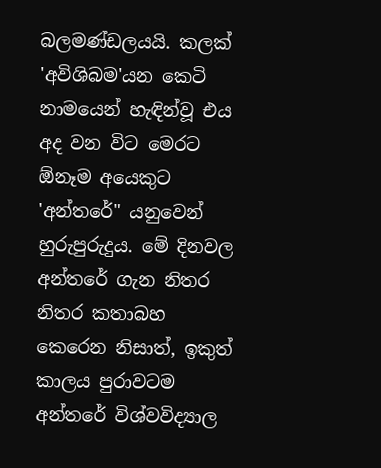බලමණ්ඩලයයි. කලක් 'අවිශිබම'යන කෙටි නාමයෙන් හැඳින්වූ එය අද වන විට මෙරට ඕනෑම අයෙකුට 'අන්තරේ" යනුවෙන් හුරුපුරුදුය. මේ දිනවල අන්තරේ ගැන නිතර නිතර කතාබහ කෙරෙන නිසාත්, ඉකුත් කාලය පුරාවටම අන්තරේ විශ්වවිද්‍යාල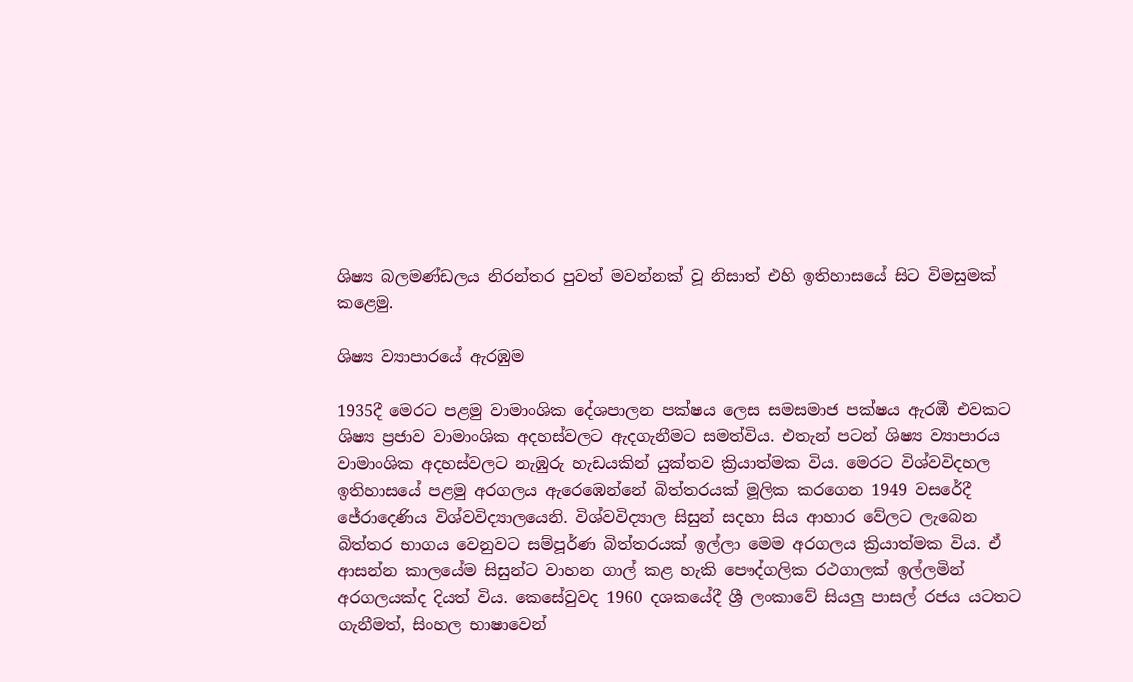ශිෂ්‍ය බලමණ්ඩලය නිරන්තර පුවත් මවන්නක් වූ නිසාත් එහි ඉතිහාසයේ සිට විමසුමක් කළෙමු.

ශිෂ්‍ය ව්‍යාපාරයේ ඇරඹුම

1935දී මෙරට පළමු වාමාංශික දේශපාලන පක්ෂය ලෙස සමසමාජ පක්ෂය ඇරඹී එවකට ශිෂ්‍ය ප්‍රජාව වාමාංශික අදහස්වලට ඇදගැනීමට සමත්විය. එතැන් පටන් ශිෂ්‍ය ව්‍යාපාරය වාමාංශික අදහස්වලට නැඹුරු හැඩයකින් යුක්තව ක්‍රියාත්මක විය. මෙරට විශ්වවිදහල ඉතිහාසයේ පළමු අරගලය ඇරෙඹෙන්නේ බිත්තරයක් මූලික කරගෙන 1949 වසරේදී ජේරාදෙණිය විශ්වවිද්‍යාලයෙනි. විශ්වවිද්‍යාල සිසුන් සදහා සිය ආහාර වේලට ලැබෙන බිත්තර භාගය වෙනුවට සම්පූර්ණ බිත්තරයක් ඉල්ලා මෙම අරගලය ක්‍රියාත්මක විය. ඒ ආසන්න කාලයේම සිසුන්ට වාහන ගාල් කළ හැකි පෞද්ගලික රථගාලක් ඉල්ලමින් අරගලයක්ද දියත් විය. කෙසේවුවද 1960 දශකයේදී ශ්‍රී ලංකාවේ සියලු පාසල් රජය යටතට ගැනීමත්, සිංහල භාෂාවෙන්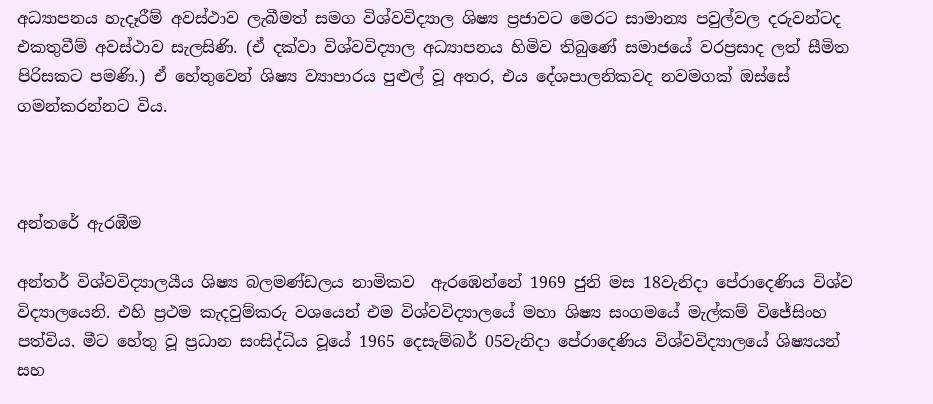අධ්‍යාපනය හැදෑරීම් අවස්ථාව ලැබීමත් සමග විශ්වවිද්‍යාල ශිෂ්‍ය ප්‍රජාවට මෙරට සාමාන්‍ය පවුල්වල දරුවන්ටද එකතුවීම් අවස්ථාව සැලසිණි. (ඒ දක්වා විශ්වවිද්‍යාල අධ්‍යාපනය හිමිව තිබුණේ සමාජයේ වරප්‍රසාද ලත් සීමිත පිරිසකට පමණි.) ඒ හේතුවෙන් ශිෂ්‍ය ව්‍යාපාරය පුළුල් වූ අතර, එය දේශපාලනිකවද නවමගක් ඔස්සේ ගමන්කරන්නට විය.



අන්තරේ ඇරඹීම

අන්තර් විශ්වවිද්‍යාලයීය ශිෂ්‍ය බලමණ්ඩලය නාමිකව  ඇරඹෙන්නේ 1969 ජුනි මස 18වැනිදා පේරාදෙණිය විශ්ව විද්‍යාලයෙනි. එහි ප්‍රථම කැදවුම්කරු වශයෙන් එම විශ්වවිද්‍යාලයේ මහා ශිෂ්‍ය සංගමයේ මැල්කම් විජේසිංහ පත්විය. මීට හේතු වූ ප්‍රධාන සංසිද්ධිය වූයේ 1965 දෙසැම්බර් 05වැනිදා පේරාදෙණිය විශ්වවිද්‍යාලයේ ශිෂ්‍යයන් සහ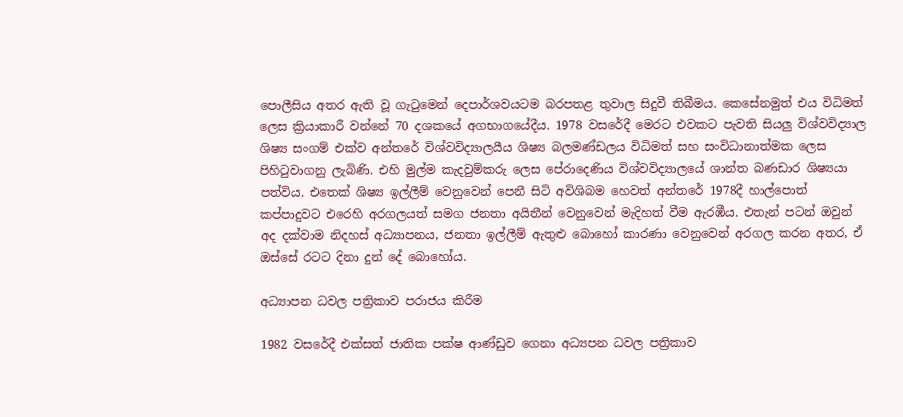පොලීසිය අතර ඇති වූ ගැටුමෙන් දෙපාර්ශවයටම බරපතළ තුවාල සිදුවී තිබීමය. කෙසේනමුත් එය විධිමත් ලෙස ක්‍රියාකාරී වන්නේ 70 දශකයේ අගභාගයේදීය. 1978 වසරේදී මෙරට එවකට පැවති සියලු විශ්වවිද්‍යාල ශිෂ්‍ය සංගම් එක්ව අන්තරේ විශ්වවිද්‍යාලයීය ශිෂ්‍ය බලමණ්ඩලය විධිමත් සහ සංවිධානාත්මක ලෙස පිහිටුවාගනු ලැබිණි. එහි මුල්ම කැදවුම්කරු ලෙස පේරාදෙණිය විශ්වවිද්‍යාලයේ ශාන්ත බණඩාර ශිෂ්‍යයා පත්විය. එතෙක් ශිෂ්‍ය ඉල්ලීම් වෙනුවෙන් පෙනී සිටි අවිශිබම හෙවත් අන්තරේ 1978දී හාල්පොත් කප්පාදුවට එරෙහි අරගලයත් සමග ජනතා අයිතීන් වෙනුවෙන් මැදිහත් වීම ඇරඹීය. එතැන් පටන් ඔවුන් අද දක්වාම නිදහස් අධ්‍යාපනය, ජනතා ඉල්ලීම් ඇතුළු බොහෝ කාරණා වෙනුවෙන් අරගල කරන අතර, ඒ ඔස්සේ රටට දිනා දුන් දේ බොහෝය.

අධ්‍යාපන ධවල පත්‍රිකාව පරාජය කිරීම

1982 වසරේදී එක්සත් ජාතික පක්ෂ ආණ්ඩුව ගෙනා අධ්‍යපන ධවල පත්‍රිකාව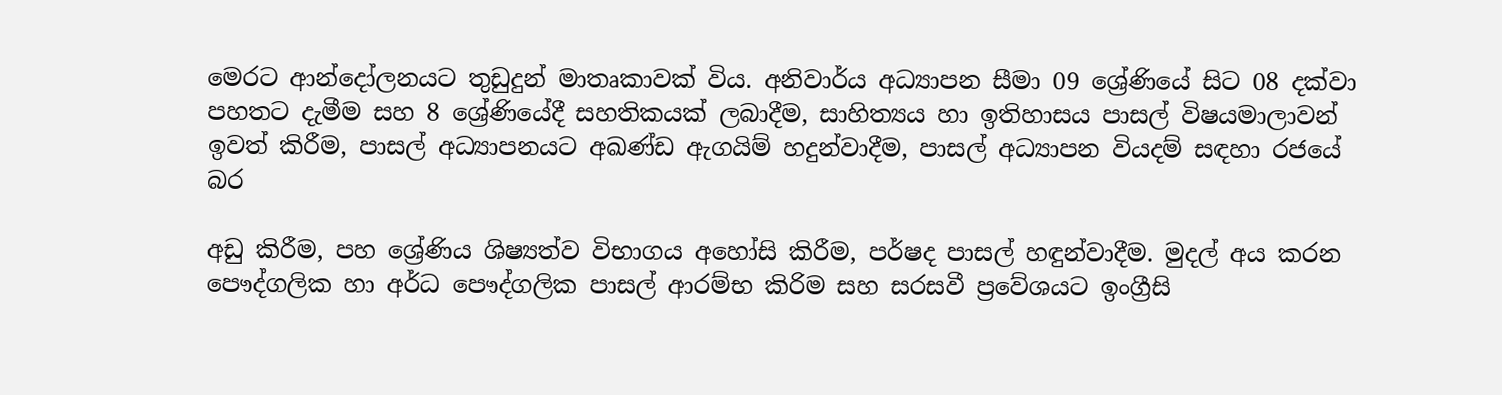මෙරට ආන්දෝලනයට තුඩුදුන් මාතෘකාවක් විය. අනිවාර්ය අධ්‍යාපන සීමා 09 ශ්‍රේණියේ සිට 08 දක්වා පහතට දැමීම සහ 8 ශ්‍රේණියේදී සහතිකයක් ලබාදීම, සාහිත්‍යය හා ඉතිහාසය පාසල් විෂයමාලාවන් ඉවත් කිරීම, පාසල් අධ්‍යාපනයට අඛණ්ඩ ඇගයිම් හදුන්වාදීම, පාසල් අධ්‍යාපන වියදම් සඳහා රජයේ බර

අඩු කිරීම, පහ ශ්‍රේණිය ශිෂ්‍යත්ව විභාගය අහෝසි කිරීම, පර්ෂද පාසල් හඳුන්වාදීම. මුදල් අය කරන පෞද්ගලික හා අර්ධ පෞද්ගලික පාසල් ආරම්භ කිරිම සහ සරසවී ප්‍රවේශයට ඉංග්‍රීසි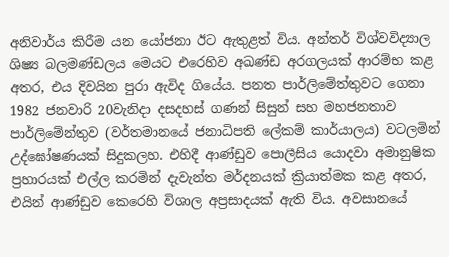අනිවාර්ය කිරීම යන යෝජනා ඊට ඇතුළත් විය. අන්තර් විශ්වවිද්‍යාල ශිෂ්‍ය බලමණ්ඩලය මෙයට එරෙහිව අඛණ්ඩ අරගලයක් ආරම්භ කළ අතර, එය දිවයින පුරා ඇවිද ගියේය. පනත පාර්ලිමේත්තුවට ගෙනා 1982 ජනවාරි 20වැනිදා දසදහස් ගණන් සිසුන් සහ මහජනතාව පාර්ලිමේන්තුව (වර්තමානයේ ජනාධිපති ලේකම් කාර්යාලය) වටලමින් උද්ඝෝෂණයක් සිදුකලහ. එහිදී ආණ්ඩුව පොලීසිය යොදවා අමානුෂික ප්‍රහාරයක් එල්ල කරමින් දැවැන්ත මර්දනයක් ක්‍රියාත්මක කළ අතර, එයින් ආණ්ඩුව කෙරෙහි විශාල අප්‍රසාදයක් ඇති විය. අවසානයේ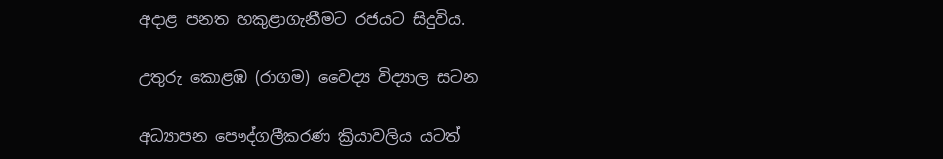අදාළ පනත හකුළාගැනීමට රජයට සිදුවිය.

උතුරු කොළඹ (රාගම) වෛද්‍ය විද්‍යාල සටන

අධ්‍යාපන පෞද්ගලීකරණ ක්‍රියාවලිය යටත්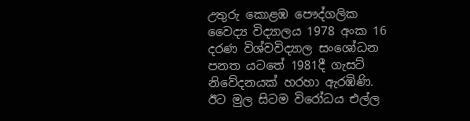උතුරු කොළඹ පෞද්ගලික වෛද්‍ය විද්‍යාලය 1978 අංක 16 දරණ විශ්වවිද්‍යාල සංශෝධන පනත යටතේ 1981දී ගැසට් නිවේදනයක් හරහා ඇරඹිණි. ඊට මුල සිටම විරෝධය එල්ල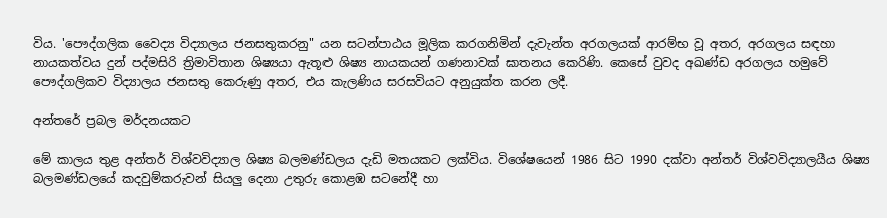විය. 'පෞද්ගලික වෛද්‍ය විද්‍යාලය ජනසතුකරනු" යන සටන්පාඨය මූලික කරගනිමින් දැවැන්ත අරගලයක් ආරම්භ වූ අතර, අරගලය සඳහා නායකත්වය දුන් පද්මසිරි ත්‍රිමාවිතාන ශිෂ්‍යයා ඇතූළු ශිෂ්‍ය නායකයන් ගණනාවක් ඝාතනය කෙරිණි. කෙසේ වුවද අඛණ්ඩ අරගලය හමුවේ පෞද්ගලිකව විද්‍යාලය ජනසතු කෙරුණු අතර, එය කැලණිය සරසවියට අනුයුක්ත කරන ලදී.

අන්තරේ ප්‍රබල මර්දනයකට

මේ කාලය තුළ අන්තර් විශ්වවිද්‍යාල ශිෂ්‍ය බලමණ්ඩලය දැඩි මතයකට ලක්විය. විශේෂයෙන් 1986 සිට 1990 දක්වා අන්තර් විශ්වවිද්‍යාලයීය ශිෂ්‍ය බලමණ්ඩලයේ කදවුම්කරුවන් සියලු දෙනා උතුරු කොළඹ සටනේදී හා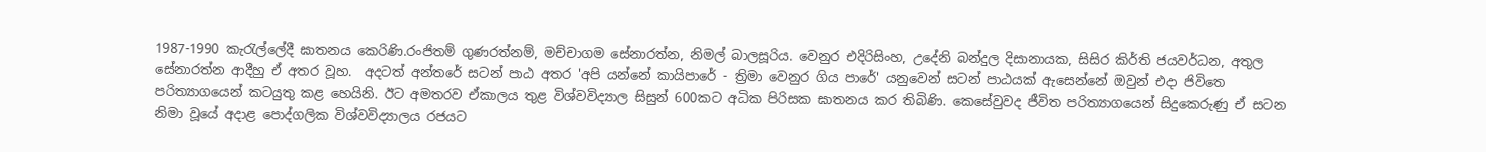1987-1990 කැරැල්ලේදී ඝාතනය කෙරිණි.රංජිතම් ගුණරත්නම්, මච්චාගම සේනාරත්න, නිමල් බාලසූරිය. වෙනුර එදිරිසිංහ, උදේනි බන්දුල දිසානායක, සිසිර කිර්ති ජයවර්ධන, අතුල සේනාරත්න ආදීහු ඒ අතර වූහ.  අදටත් අන්තරේ සටන් පාඨ අතර 'අපි යන්නේ කායිපාරේ - ත්‍රිමා වෙනුර ගිය පාරේ' යනුවෙන් සටන් පාඨයක් ඇසෙන්නේ ඔවුන් එදා ජිවිතෙ පරිත්‍යාගයෙන් කටයුතු කළ හෙයිනි. ඊට අමතරව ඒකාලය තුළ විශ්වවිද්‍යාල සිසුන් 600කට අධික පිරිසක ඝාතනය කර තිබිණි. කෙසේවුවද ජීවිත පරිත්‍යාගයෙන් සිදුකෙරුණු ඒ සටන නිමා වූයේ අදාළ පොද්ගලික විශ්වවිද්‍යාලය රජයට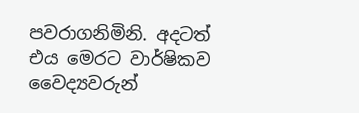පවරාගනිමිනි. අදටත් එය මෙරට වාර්ෂිකව වෛද්‍යවරුන්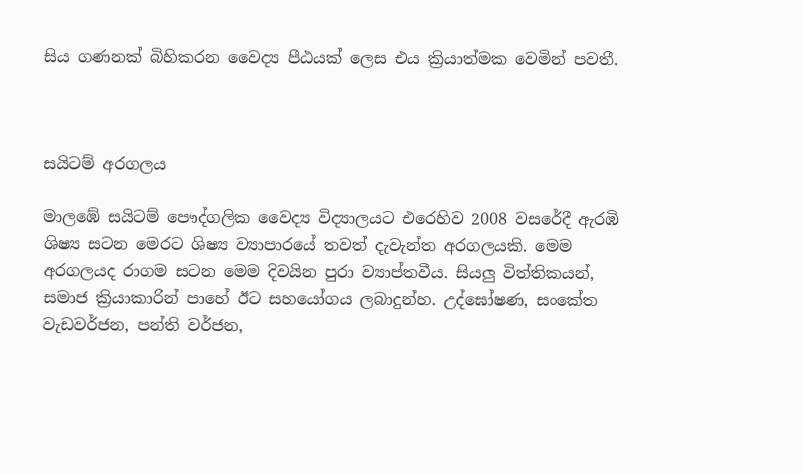සිය ගණනක් බිහිකරන වෛද්‍ය පීඨයක් ලෙස එය ක්‍රියාත්මක වෙමින් පවතී.



සයිටම් අරගලය

මාලඹේ සයිටම් පෞද්ගලික වෛද්‍ය විද්‍යාලයට එරෙහිව 2008 වසරේදී ඇරඹි ශිෂ්‍ය සටන මෙරට ශිෂ්‍ය ව්‍යාපාරයේ තවත් දැවැන්ත අරගලයකි. මෙම අරගලයද රාගම සටන මෙම දිවයින පුරා ව්‍යාප්තවීය. සියලු විත්තිකයන්, සමාජ ක්‍රියාකාරින් පාහේ ඊට සහයෝගය ලබාදුන්හ. උද්ඝෝෂණ, සංකේත වැඩවර්ජන, පන්ති වර්ජන,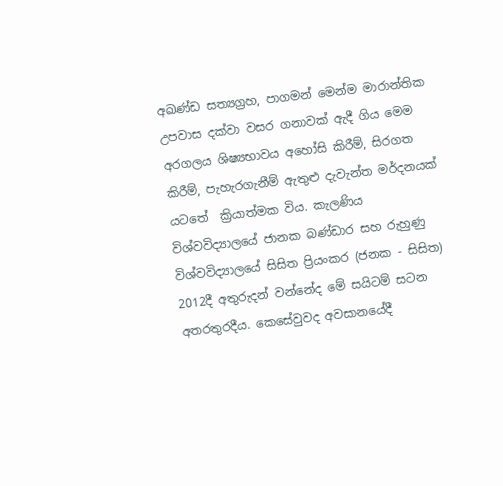අඛණ්ඩ සත්‍යග්‍රහ, පාගමන් මෙන්ම මාරාන්තික උපවාස දක්වා වසර ගනාවක් ඇදී ගිය මෙම අරගලය ශිෂ්‍යභාවය අහෝසි කිරීම්, සිරගත කිරීම්, පැහැරගැනීම් ඇතුළු දැවැන්ත මර්දනයක් යටතේ  ක්‍රියාත්මක විය. කැලණිය විශ්වවිද්‍යාලයේ ජානක බණ්ඩාර සහ රුහුණු විශ්වවිද්‍යාලයේ සිසිත ප්‍රියංකර (ජනක - සිසිත) 2012දී අතුරුදන් වන්නේද මේ සයිටම් සටන අතරතුරදීය. කෙසේවුවද අවසානයේදී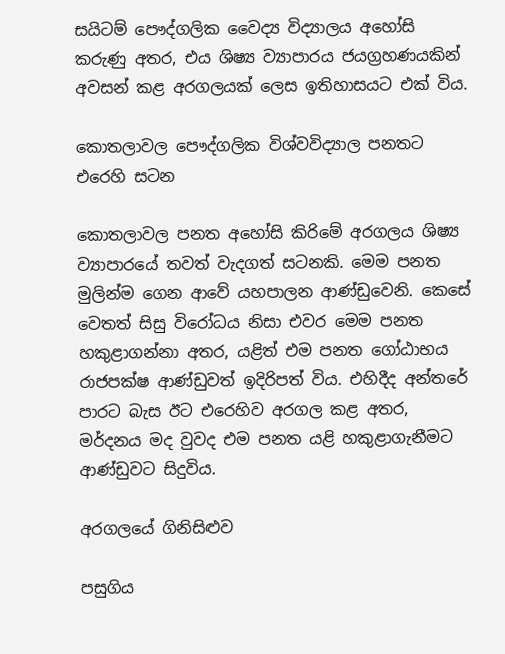සයිටම් පෞද්ගලික වෛද්‍ය විද්‍යාලය අහෝසි කරුණු අතර, එය ශිෂ්‍ය ව්‍යාපාරය ජයග්‍රහණයකින් අවසන් කළ අරගලයක් ලෙස ඉතිහාසයට එක් විය.

කොතලාවල පෞද්ගලික විශ්වවිද්‍යාල පනතට එරෙහි සටන

කොතලාවල පනත අහෝසි කිරිමේ අරගලය ශිෂ්‍ය ව්‍යාපාරයේ තවත් වැදගත් සටනකි. මෙම පනත මුලින්ම ගෙන ආවේ යහපාලන ආණ්ඩුවෙනි. කෙසේ වෙතත් සිසු විරෝධය නිසා එවර මෙම පනත හකුළාගන්නා අතර, යළිත් එම පනත ගෝඨාභය රාජපක්ෂ ආණ්ඩුවත් ඉදිරිපත් විය. එහිදීද අන්තරේ පාරට බැස ඊට එරෙහිව අරගල කළ අතර, මර්දනය මද වුවද එම පනත යළි හකුළාගැනීමට ආණ්ඩුවට සිදුවිය.

අරගලයේ ගිනිසිළුව

පසුගිය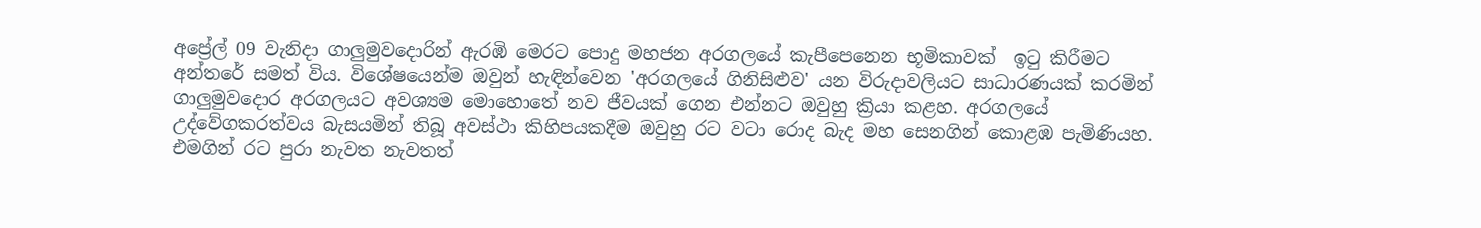අප්‍රේල් 09 වැනිදා ගාලුමුවදොරින් ඇරඹි මෙරට පොදු මහජන අරගලයේ කැපීපෙනෙන භූමිකාවක්  ඉටු කිරීමට අන්තරේ සමත් විය. විශේෂයෙන්ම ඔවුන් හැඳින්වෙන 'අරගලයේ ගිනිසිළුව' යන විරුදාවලියට සාධාරණයක් කරමින් ගාලුමුවදොර අරගලයට අවශ්‍යම මොහොතේ නව ජීවයක් ගෙන එන්නට ඔවුහු ක්‍රියා කළහ. අරගලයේ උද්වේගකරත්වය බැසයමින් තිබූ අවස්ථා කිහිපයකදීම ඔවුහු රට වටා රොද බැද මහ සෙනගින් කොළඹ පැමිණියහ. එමගින් රට පුරා නැවත නැවතත්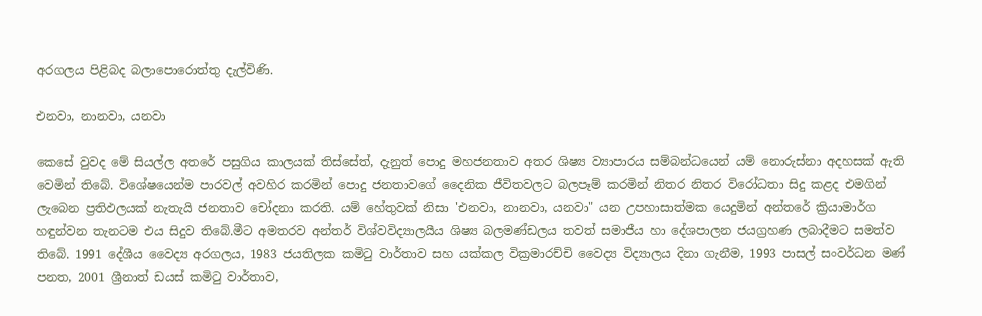අරගලය පිළිබද බලාපොරොත්තු දැල්විණි.

එනවා, නානවා, යනවා

කෙසේ වුවද මේ සියල්ල අතරේ පසුගිය කාලයක් තිස්සේත්, දැනුත් පොදු මහජනතාව අතර ශිෂ්‍ය ව්‍යාපාරය සම්බන්ධයෙන් යම් නොරුස්නා අදහසක් ඇති වෙමින් තිබේ. විශේෂයෙන්ම පාරවල් අවහිර කරමින් පොදු ජනතාවගේ දෛනික ජීවිතවලට බලපෑම් කරමින් නිතර නිතර විරෝධතා සිදු කළද එමගින් ලැබෙන ප්‍රතිඵලයක් නැතැයි ජනතාව චෝදනා කරති. යම් හේතුවක් නිසා 'එනවා, නානවා, යනවා" යන උපහාසාත්මක යෙදුමින් අන්තරේ ක්‍රියාමාර්ග හඳුන්වන තැනටම එය සිදුව තිබේ.මීට අමතරව අන්තර් විශ්වවිද්‍යාලයීය ශිෂ්‍ය බලමණ්ඩලය තවත් සමාජීය හා දේශපාලන ජයග්‍රහණ ලබාදීමට සමත්ව තිබේ. 1991 දේශීය වෛද්‍ය අරගලය, 1983 ජයතිලක කමිටු වාර්තාව සහ යක්කල වික්‍රමාරච්චි වෛද්‍ය විද්‍යාලය දිනා ගැනීම, 1993 පාසල් සංවර්ධන මණ් පනත, 2001 ශ්‍රීනාත් ඩයස් කමිටු වාර්තාව,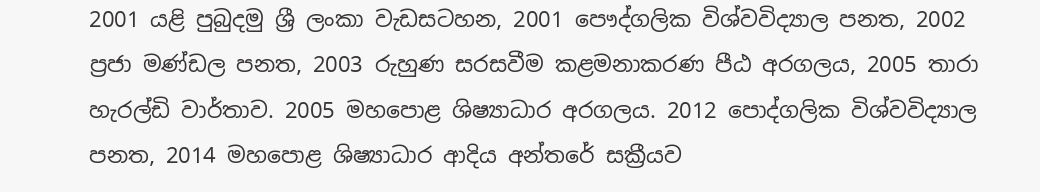2001 යළි පුබුදමු ශ්‍රී ලංකා වැඩසටහන, 2001 පෞද්ගලික විශ්වවිද්‍යාල පනත, 2002 ප්‍රජා මණ්ඩල පනත, 2003 රුහුණ සරසවීම කළමනාකරණ පීඨ අරගලය, 2005 තාරා හැරල්ඩි වාර්තාව. 2005 මහපොළ ශිෂ්‍යාධාර අරගලය. 2012 පොද්ගලික විශ්වවිද්‍යාල පනත, 2014 මහපොළ ශිෂ්‍යාධාර ආදිය අන්තරේ සක්‍රීයව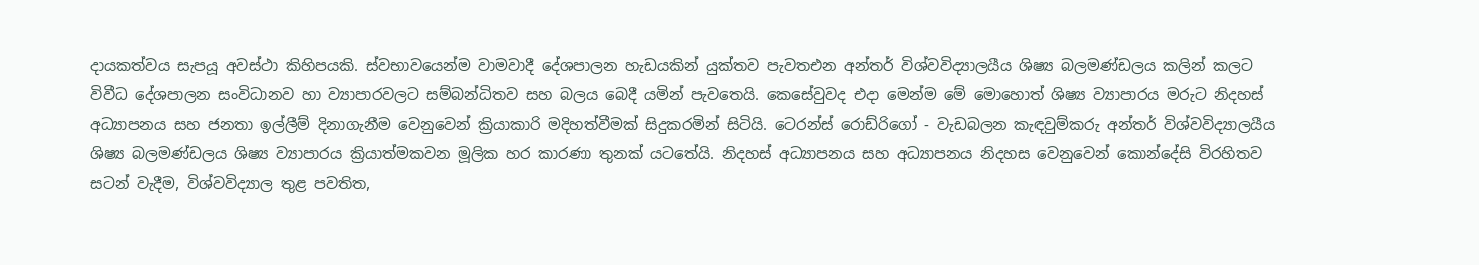දායකත්වය සැපයූ අවස්ථා කිහිපයකි. ස්වභාවයෙන්ම වාමවාදී දේශපාලන හැඩයකින් යුක්තව පැවතඑන අන්තර් විශ්වවිද්‍යාලයීය ශිෂ්‍ය බලමණ්ඩලය කලින් කලට විවීධ දේශපාලන සංවිධානව හා ව්‍යාපාරවලට සම්බන්ධිතව සහ බලය බෙදී යමින් පැවතෙයි. කෙසේවුවද එදා මෙන්ම මේ මොහොත් ශිෂ්‍ය ව්‍යාපාරය මරුට නිදහස් අධ්‍යාපනය සහ ජනතා ඉල්ලීම් දිනාගැනීම වෙනුවෙන් ක්‍රියාකාරි මදිහත්වීමක් සිදුකරමින් සිටියි. ටෙරන්ස් රොඩ්රිගෝ - වැඩබලන කැඳවුම්කරු අන්තර් විශ්වවිද්‍යාලයීය ශිෂ්‍ය බලමණ්ඩලය ශිෂ්‍ය ව්‍යාපාරය ක්‍රියාත්මකවන මූලික හර කාරණා තුනක් යටතේයි. නිදහස් අධ්‍යාපනය සහ අධ්‍යාපනය නිදහස වෙනුවෙන් කොන්දේසි විරහිතව සටන් වැදීම, විශ්වවිද්‍යාල තුළ පවතිත,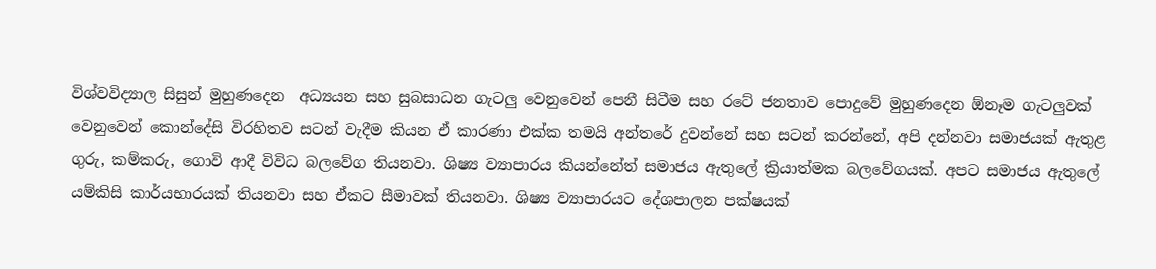විශ්වවිද්‍යාල සිසුන් මුහුණදෙන  අධ්‍යයන සහ සුබසාධන ගැටලු වෙනුවෙන් පෙනී සිටීම සහ රටේ ජනතාව පොදුවේ මුහුණදෙන ඕනෑම ගැටලුවක් වෙනුවෙන් කොන්දේසි විරහිතව සටන් වැදීම කියන ඒ කාරණා එක්ක තමයි අන්තරේ දුවන්නේ සහ සටන් කරන්නේ, අපි දන්නවා සමාජයක් ඇතුළ ගුරු, කම්කරු, ගොවි ආදී විවිධ බලවේග තියනවා. ශිෂ්‍ය ව්‍යාපාරය කියන්නේත් සමාජය ඇතුලේ ක්‍රියාත්මක බලවේගයක්. අපට සමාජය ඇතුලේ යම්කිසි කාර්යභාරයක් තියනවා සහ ඒකට සීමාවක් තියනවා. ශිෂ්‍ය ව්‍යාපාරයට දේශපාලන පක්ෂයක්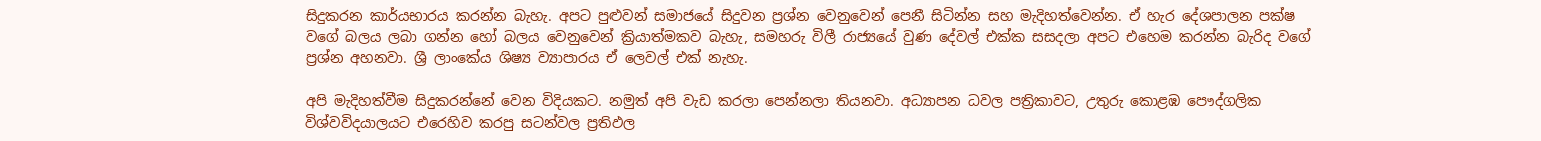සිදුකරන කාර්යභාරය කරන්න බැහැ. අපට පුළුවන් සමාජයේ සිදුවන ප්‍රශ්න වෙනුවෙන් පෙනී සිටින්න සහ මැදිහත්වෙන්න. ඒ හැර දේශපාලන පක්ෂ වගේ බලය ලබා ගන්න හෝ බලය වෙනුවෙන් ක්‍රියාත්මකව බැහැ, සමහරු විලී රාජ්‍යයේ වුණ දේවල් එක්ක සසදලා අපට එහෙම කරන්න බැරිද වගේ ප්‍රශ්න අහනවා. ශ්‍රී ලාංකේය ශිෂ්‍ය ව්‍යාපාරය ඒ ලෙවල් එක් නැහැ.

අපි මැදිහත්වීම සිදුකරන්නේ වෙන විදියකට. නමුත් අපි වැඩ කරලා පෙන්නලා තියනවා. අධ්‍යාපන ධවල පත්‍රිකාවට, උතුරු කොළඹ පෞද්ගලික විශ්වවිදයාලයට එරෙහිව කරපු සටන්වල ප්‍රතිඵල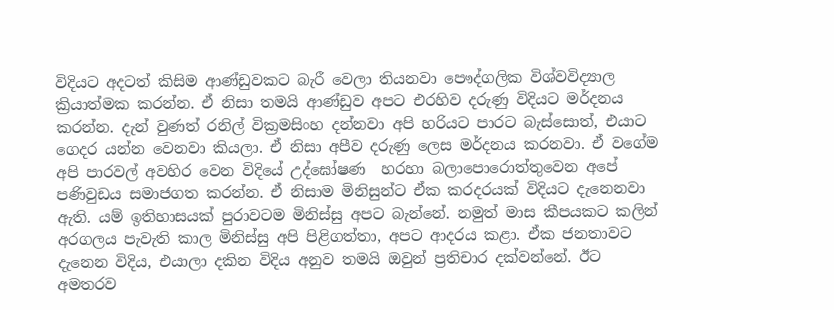විදියට අදටත් කිසිම ආණ්ඩුවකට බැරී වෙලා තියනවා පෞද්ගලික විශ්වවිද්‍යාල ක්‍රියාත්මක කරන්න. ඒ නිසා තමයි ආණ්ඩුව අපට එරහිව දරුණු විදියට මර්දනය කරන්න. දැන් වුණත් රනිල් වික්‍රමසිංහ දන්නවා අපි හරියට පාරට බැස්සොත්, එයාට ගෙදර යන්න වෙනවා කියලා. ඒ නිසා අපීව දරුණු ලෙස මර්දනය කරනවා. ඒ වගේම අපි පාරවල් අවහිර වෙන විදියේ උද්ඝෝෂණ  හරහා බලාපොරොත්තුවෙන අපේ පණිවුඩය සමාජගත කරන්න. ඒ නිසාම මිනිසුන්ට ඒක කරදරයක් විදියට දැනෙනවා ඇති. යම් ඉතිහාසයක් පුරාවටම මිනිස්සු අපට බැන්නේ. නමුත් මාස කීපයකට කලින් අරගලය පැවැති කාල මිනිස්සු අපි පිළිගත්තා, අපට ආදරය කළා. ඒක ජනතාවට දැනෙන විදිය, එයාලා දකින විදිය අනුව තමයි ඔවුන් ප්‍රතිචාර දක්වන්නේ. ඊට අමතරව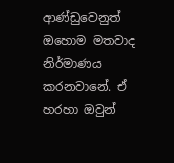ආණ්ඩුවෙනුත් ඔහොම මතවාද නිර්මාණය කරනවානේ. ඒ හරහා ඔවුන්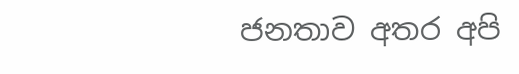ජනතාව අතර අපි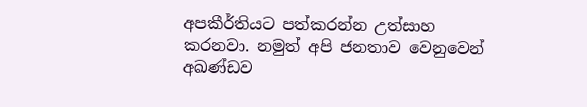අපකීර්තියට පත්කරන්න උත්සාහ කරනවා. නමුත් අපි ජනතාව වෙනුවෙන් අඛණ්ඩව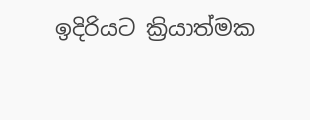ඉදිරියට ක්‍රියාත්මක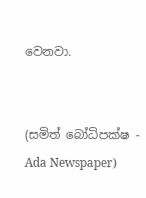වෙනවා.


(සමිත් බෝධිපක්ෂ - Ada Newspaper)